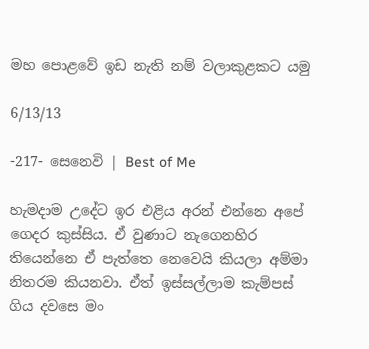මහ පොළවේ ඉඩ නැති නම් වලාකුළකට යමු

6/13/13

-217- සෙනෙවි | Best of Me

හැමදාම උදේට ඉර එළිය අරන් එන්නෙ අපේ ගෙදර කුස්සිය. ඒ වුණාට නැගෙනහිර තියෙන්නෙ ඒ පැත්තෙ නෙවෙයි කියලා අම්මා නිතරම කියනවා. ඒත් ඉස්සල්ලාම කැම්පස් ගිය දවසෙ මං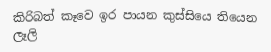කිරිබත් කෑවෙ ඉර පායන කුස්සියෙ තියෙන ලෑලි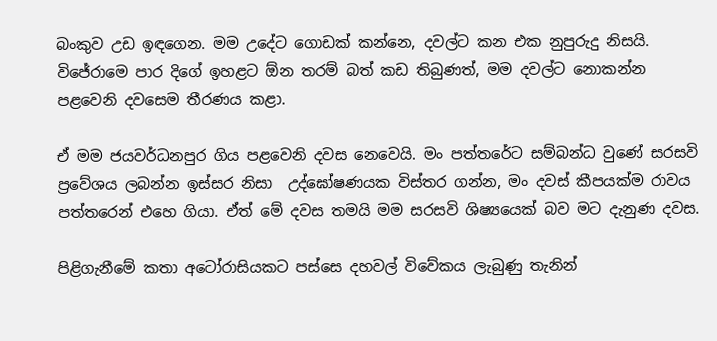බංකුව උඩ ඉඳගෙන. මම උදේට ගොඩක් කන්නෙ, දවල්ට කන එක නුපුරුදු නිසයි.  විජේරාමෙ පාර දිගේ ඉහළට ඕන තරම් බත් කඩ තිබුණත්, මම දවල්ට නොකන්න පළවෙනි දවසෙම තීරණය කළා.

ඒ මම ජයවර්ධනපුර ගිය පළවෙනි දවස නෙවෙයි. මං පත්තරේට සම්බන්ධ වුණේ සරසවි ප්‍රවේශය ලබන්න ඉස්සර නිසා  උද්ඝෝෂණයක විස්තර ගන්න, මං දවස් කීපයක්ම රාවය පත්තරෙන් එහෙ ගියා. ඒත් මේ දවස තමයි මම සරසවි ශිෂ්‍යයෙක් බව මට දැනුණ දවස.

පිළිගැනීමේ කතා අටෝරාසියකට පස්සෙ දහවල් විවේකය ලැබුණු තැනින්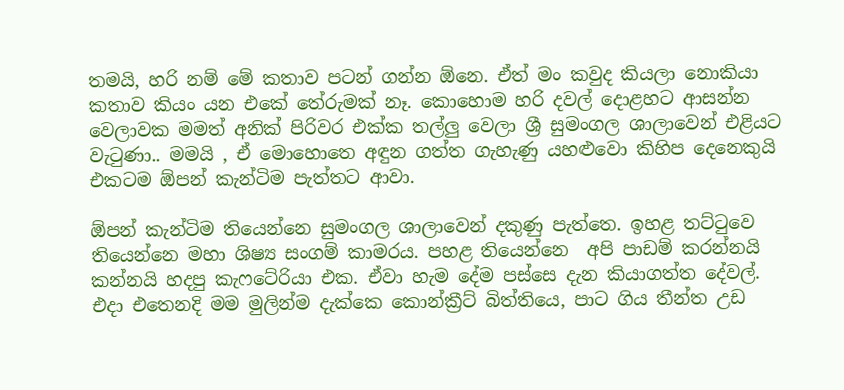තමයි, හරි නම් මේ කතාව පටන් ගන්න ඕනෙ. ඒත් මං කවුද කියලා නොකියා කතාව කියං යන එකේ තේරුමක් නෑ. කොහොම හරි දවල් දොළහට ආසන්න වෙලාවක මමත් අනික් පිරිවර එක්ක තල්ලු වෙලා ශ්‍රී සුමංගල ශාලාවෙන් එළියට වැටුණා.. මමයි , ඒ මොහොතෙ අඳුන ගත්ත ගැහැණු යහළුවො කිහිප දෙනෙකුයි එකටම ඕපන් කැන්ටිම පැත්තට ආවා.

ඕපන් කැන්ටිම තියෙන්නෙ සුමංගල ශාලාවෙන් දකුණු පැත්තෙ. ඉහළ තට්ටුවෙ තියෙන්නෙ මහා ශිෂ්‍ය සංගම් කාමරය. පහළ තියෙන්නෙ  අපි පාඩම් කරන්නයි කන්නයි හදපු කැෆටේරියා එක. ඒවා හැම දේම පස්සෙ දැන කියාගත්ත දේවල්.
එදා එතෙනදි මම මුලින්ම දැක්කෙ කොන්ක්‍රීට් බිත්තියෙ, පාට ගිය තීන්ත උඩ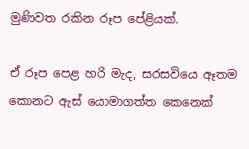මුණිවත රකින රූප පේළියක්.

ඒ රූප පෙළ හරි මැද, සරසවියෙ ඈතම කොනට ඇස් යොමාගත්ත කෙනෙක්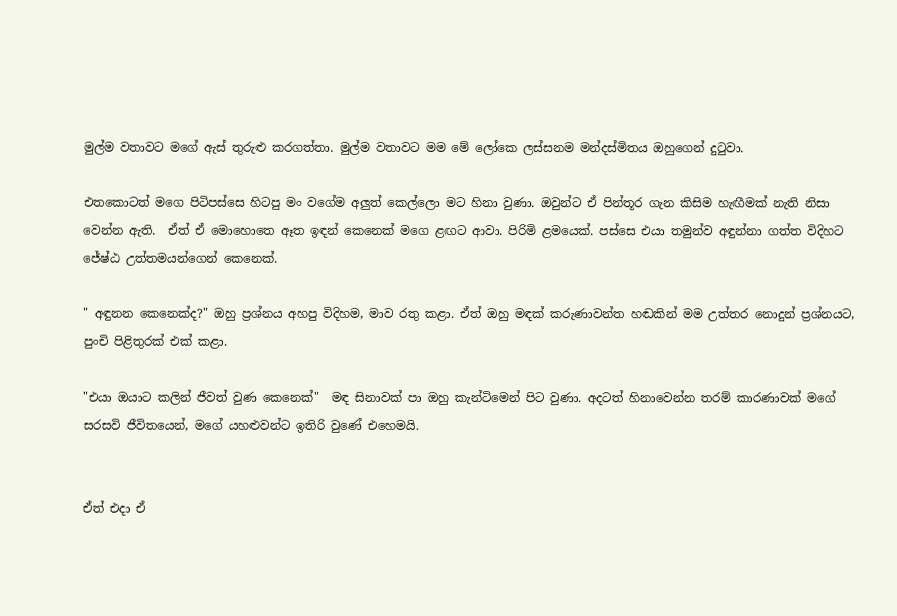මුල්ම වතාවට මගේ ඇස් තුරුළු කරගත්තා. මුල්ම වතාවට මම මේ ලෝකෙ ලස්සනම මන්දස්මිතය ඔහුගෙන් දුටුවා.

එතකොටත් මගෙ පිටිපස්සෙ හිටපු මං වගේම අලුත් කෙල්ලො මට හිනා වුණා. ඔවුන්ට ඒ පින්තූර ගැන කිසිම හැඟීමක් නැති නිසා වෙන්න ඇති.  ඒත් ඒ මොහොතෙ ඈත ඉඳන් කෙනෙක් මගෙ ළඟට ආවා. පිරිමි ළමයෙක්. පස්සෙ එයා තමුන්ව අඳුන්නා ගත්ත විදිහට ජේෂ්ඨ උත්තමයන්ගෙන් කෙනෙක්.

" අඳුනන කෙනෙක්ද?" ඔහු ප්‍රශ්නය අහපු විදිහම, මාව රතු කළා. ඒත් ඔහු මඳක් කරුණාවන්ත හඬකින් මම උත්තර නොදුන් ප්‍රශ්නයට, පුංචි පිළිතුරක් එක් කළා.

"එයා ඔයාට කලින් ජීවත් වුණ කෙනෙක්"  මඳ සිනාවක් පා ඔහු කැන්ටිමෙන් පිට වුණා. අදටත් හිනාවෙන්න තරම් කාරණාවක් මගේ සරසවි ජීවිතයෙන්, මගේ යහළුවන්ට ඉතිරි වුණේ එහෙමයි.


ඒත් එදා ඒ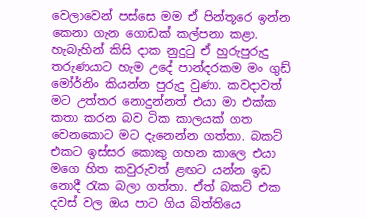වෙලාවෙන් පස්සෙ මම ඒ පින්තූරෙ ඉන්න කෙනා ගැන ගොඩක් කල්පනා කළා. හැබැහින් කිසි දාක නුදුටු ඒ හුරුපුරුදු තරුණයාට හැම උදේ පාන්දරකම මං ගුඩ් මෝර්නිං කියන්න පුරුදු වුණා. කවදාවත් මට උත්තර නොදුන්නත් එයා මා එක්ක කතා කරන බව ටික කාලයක් ගත වෙනකොට මට දැනෙන්න ගත්තා. බකට් එකට ඉස්සර කොකු ගහන කාලෙ එයා මගෙ හිත කවුරුවත් ළඟට යන්න ඉඩ නොදී රැක බලා ගත්තා. ඒත් බකට් එක දවස් වල ඔය පාට ගිය බිත්තියෙ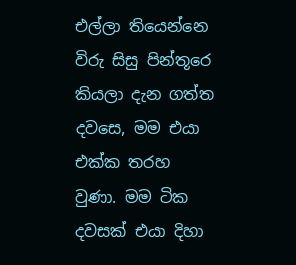එල්ලා තියෙන්නෙ විරු සිසු පින්තූර‍ෙ කියලා දැන ගත්ත දවසෙ, මම එයා එක්ක තරහ වුණා. මම ටික දවසක් එයා දිහා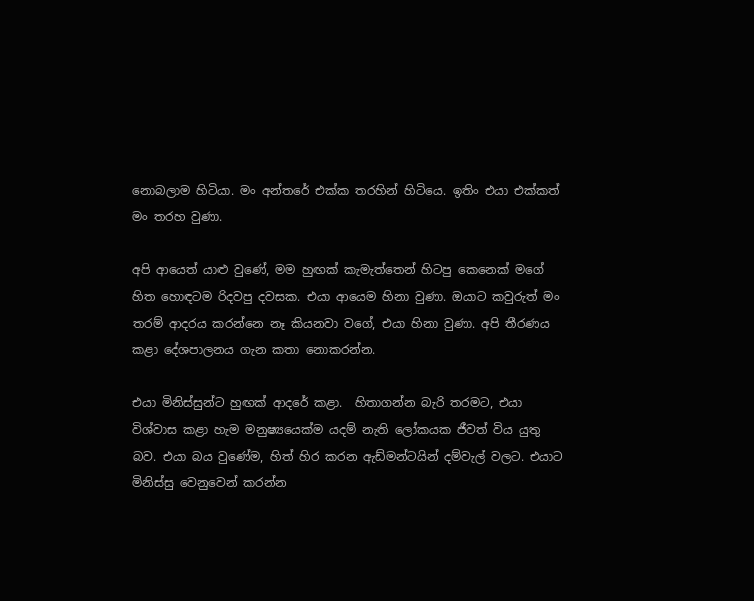නොබලාම හිටියා. මං අන්තරේ එක්ක තරහින් හිටියෙ. ඉතිං එයා එක්කත් මං තරහ වුණා.

අපි ආයෙත් යාළු වුණේ, මම හුඟක් කැමැත්තෙන් හිටපු කෙනෙක් මගේ හිත හොඳටම රිදවපු දවසක. එයා ආයෙම හිනා වුණා. ඔයාට කවුරුත් මං තරම් ආදරය කරන්නෙ නෑ කියනවා වගේ, එයා හිනා වුණා. අපි තීරණය කළා දේශපාලනය ගැන කතා නොකරන්න.

එයා මිනිස්සුන්ට හුඟක් ආදරේ කළා.  හිතාගන්න බැරි තරමට, එයා විශ්වාස කළා හැම මනුෂ්‍යයෙක්ම යදම් නැති ලෝකයක ජීවත් විය යුතු බව. එයා බය වුණේම, හිත් හිර කරන ඇඩ්මන්ටයින් දම්වැල් වලට. එයාට මිනිස්සු වෙනුවෙන් කරන්න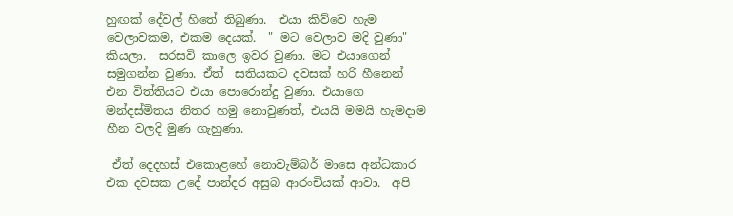හුඟක් දේවල් හිතේ තිබුණා.  එයා කිව්වෙ හැම වෙලාවකම, එකම දෙයක්.  " මට වෙලාව මදි වුණා" කියලා.  සරසවි කාලෙ ඉවර වුණා. මට එයාගෙන් සමුගන්න වුණා. ඒත්  සතියකට දවසක් හරි හීනෙන් එන විත්තියට එයා පොරොන්දු වුණා. එයාගෙ මන්දස්මිතය නිතර හමු නොවුණත්, එයයි මමයි හැමදාම හීන වලදි මුණ ගැහුණා.

 ඒත් දෙදහස් එකොළහේ නොවැම්බර් මාසෙ අන්ධකාර එක දවසක උදේ පාන්දර අසුබ ආරංචියක් ආවා.  අපි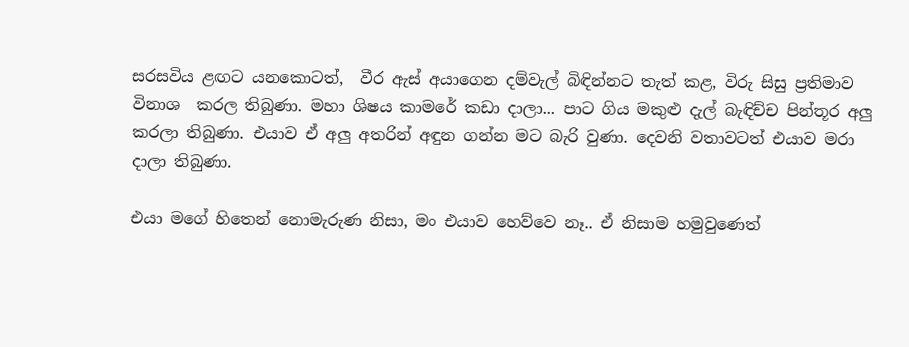සරසවිය ළඟට යනකොටත්,  වීර ඇස් අයාගෙන දම්වැල් බිඳින්නට තැත් කළ, විරු සිසු ප්‍රතිමාව විනාශ  කරල තිබුණා. මහා ශිෂය කාමරේ කඩා දාලා... පාට ගිය මකුළු දැල් බැඳිච්ච පින්තූර අලු කරලා තිබුණා. එයාව ඒ අලු අතරින් අඳුන ගන්න මට බැරි වුණා. දෙවනි වතාවටත් එයාව මරා දාලා තිබුණා.

එයා මගේ හිතෙන් නොමැරුණ නිසා, මං එයාව හෙව්වෙ නෑ.. ඒ නිසාම හමුවුණෙත්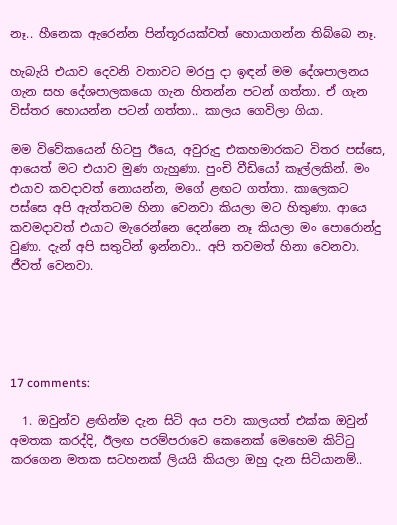නෑ.. හීනෙක ඇරෙන්න පින්තූරයක්වත් හොයාගන්න තිබ්බෙ නෑ.

හැබැයි එයාව දෙවනි වතාවට මරපු දා ඉඳන් මම දේශපාලනය ගැන සහ දේශපාලකයො ගැන හිතන්න පටන් ගත්තා. ඒ ගැන විස්තර හොයන්න පටන් ගත්තා.. කාලය ගෙවිලා ගියා.

මම විවේකයෙන් හිටපු ඊයෙ, අවුරුදු එකහමාරකට විතර පස්සෙ, ආයෙත් මට එයාව මුණ ගැහුණා. පුංචි වීඩියෝ කෑල්ලකින්. මං එයාව කවදාවත් නොයන්න, මගේ ළඟට ගත්තා. කාලෙකට පස්සෙ අපි ඇත්තටම හිනා වෙනවා කියලා මට හිතුණා. ආයෙ කවමදාවත් එයාට මැරෙන්නෙ දෙන්නෙ නෑ කියලා මං පොරොන්දු වුණා. දැන් අපි සතුටින් ඉන්නවා.. අපි තවමත් හිනා වෙනවා.  ජීවත් වෙනවා.





17 comments:

  1. ඔවුන්ව ළඟින්ම දැන සිටි අය පවා කාලයත් එක්ක ඔවුන් අමතක කරද්දි, ඊලඟ පරම්පරාවෙ කෙනෙක් මෙහෙම කිට්ටු කරගෙන මතක සටහනක් ලියයි කියලා ඔහු දැන සිටියානම්..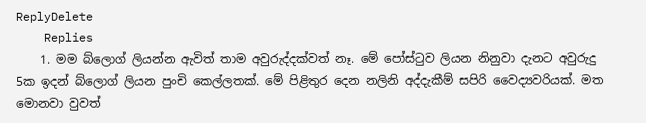ReplyDelete
    Replies
    1. මම බ්ලොග් ලියන්න ඇවිත් තාම අවුරුද්දක්වත් නෑ. මේ පෝස්ටුව ලියන නිනුවා දැනට අවුරුදු 5ක ඉදන් බ්ලොග් ලියන පුංචි කෙල්ලතක්. මේ පිළිතුර දෙන නලිනි අද්දැකීම් සපිරි වෛද්‍යවරියක්. මත මොනවා වුවත්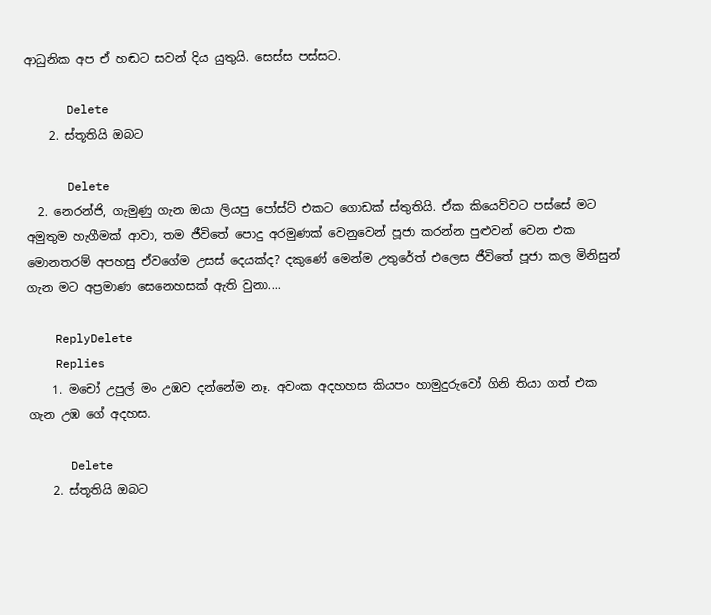ආධුනික අප ඒ හඬට සවන් දිය යුතුයි. සෙස්ස පස්සට.

      Delete
    2. ස්තූතියි ඔබට

      Delete
  2. නෙරන්ජි, ගැමුණු ගැන ඔයා ලියපු පෝස්ට් එකට ගොඩක් ස්තුතියි. ඒක කියෙව්වට පස්සේ මට අමුතුම හැගීමක් ආවා, තම ජීවිතේ පොදු අරමුණක් වෙනුවෙන් පූජා කරන්න පුළුවන් වෙන එක මොනතරම් අපහසු ඒවගේම උසස් දෙයක්ද? දකුණේ මෙන්ම උතුරේත් එලෙස ජීවිතේ පූජා කල මිනිසුන් ගැන මට අප්‍රමාණ සෙනෙහසක් ඇති වුනා....

    ReplyDelete
    Replies
    1. මචෝ උපුල් මං උඹව දන්නේම නෑ. අවංක අදහහස කියපං හාමුදුරුවෝ ගිනි තියා ගත් එක ගැන උඹ ගේ අදහස.

      Delete
    2. ස්තූතියි ඔබට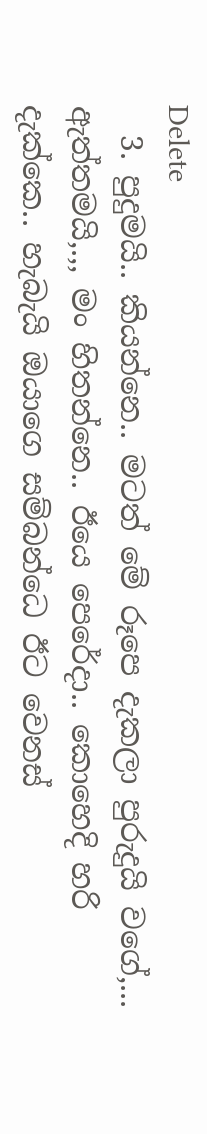Delete
  3. පුදුමයි.. කියන්නෙ.. මටත් මේ රූපෙ දැකලා පුරුදුයි වගේ,... ඇත්තමයි,.,, මං හිතන්නෙ.. ඊයෙ පෙරේදා.. කොහෙදි හරි දැක්කෙ.. හැබැයි ඔයාගෙ සම්බන්ධෙ ඊට වෙනස්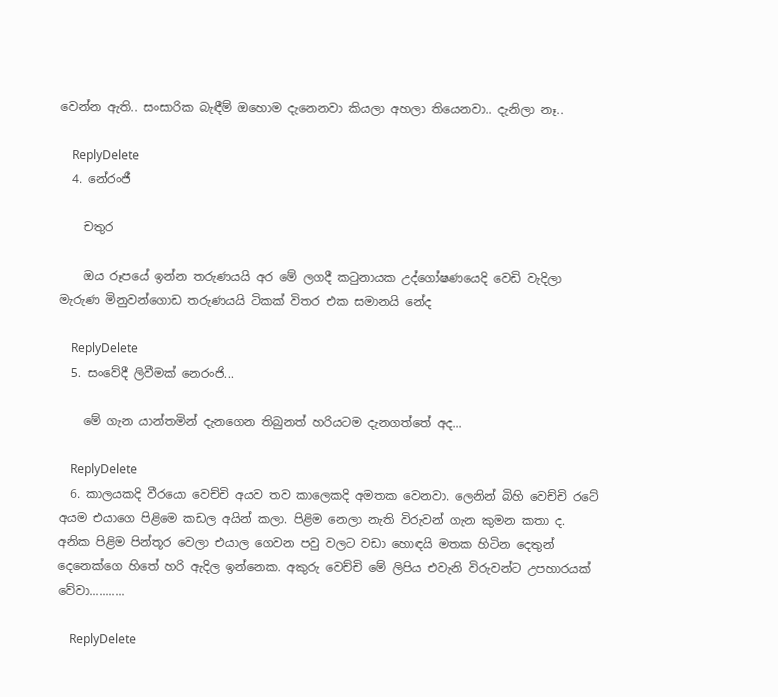වෙන්න ඇති.. සංසාරික බැඳීම් ඔහොම දැනෙනවා කියලා අහලා තියෙනවා.. දැනිලා නෑ..

    ReplyDelete
  4. නේරංජී

    චතුර

    ඔය රූපයේ ඉන්න තරුණයයි අර මේ ලගදී කටුනායක උද්ගෝෂණයෙදි වෙඩි වැදිලා මැරුණ මිනුවන්ගොඩ තරුණයයි ටිකක් විතර එක සමානයි නේද

    ReplyDelete
  5. සංවේදී ලිවීමක් නෙරංජි...

    මේ ගැන යාන්තමින් දැනගෙන තිබුනත් හරියටම දැනගත්තේ අද...

    ReplyDelete
  6. කාලයකදි වීරයො වෙච්චි අයව තව කාලෙකදි අමතක වෙනවා. ලෙනින් බිහි වෙච්චි රටේ අයම එයාගෙ පිළිමෙ කඩල අයින් කලා. පිළිම නෙලා නැති විරුවන් ගැන කුමන කතා ද. අනික පිළිම පින්තූර වෙලා එයාල ගෙවන පවු වලට වඩා හොඳයි මතක හිටින දෙතුන් දෙනෙක්ගෙ හිතේ හරි ඇදිල ඉන්නෙක. අකුරු වෙච්චි මේ ලිපිය එවැනි විරුවන්ට උපහාරයක් වේවා...........

    ReplyDelete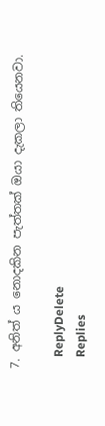7. අනිත් ය නොදකින පැත්තක් ඔයා දැකලා තියෙනවා.

    ReplyDelete
    Replies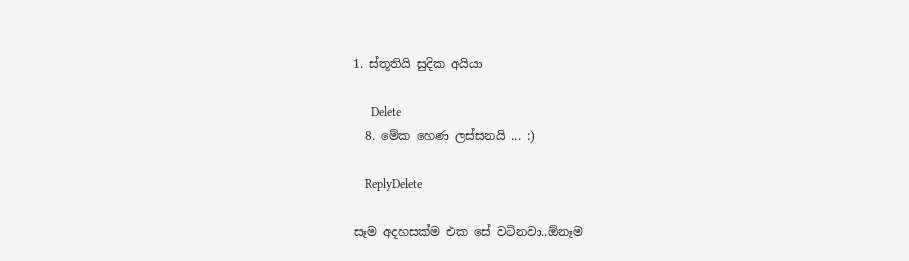1. ස්තූතියි සුදික අයියා

      Delete
  8. මේක හෙණ ලස්සනයි ... :)

    ReplyDelete

සෑම අදහසක්ම එක සේ වටිනවා..ඕනෑම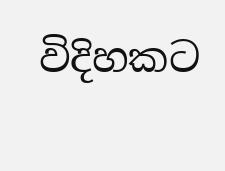විදිහකට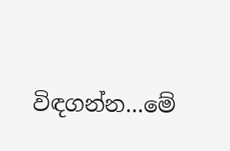විඳගන්න...මේ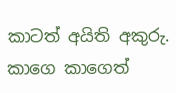කාටත් අයිති අකුරු. කාගෙ කාගෙත්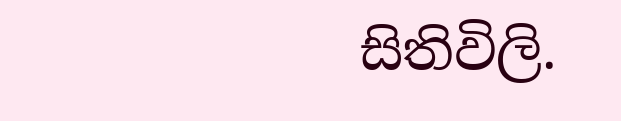සිතිවිලි.